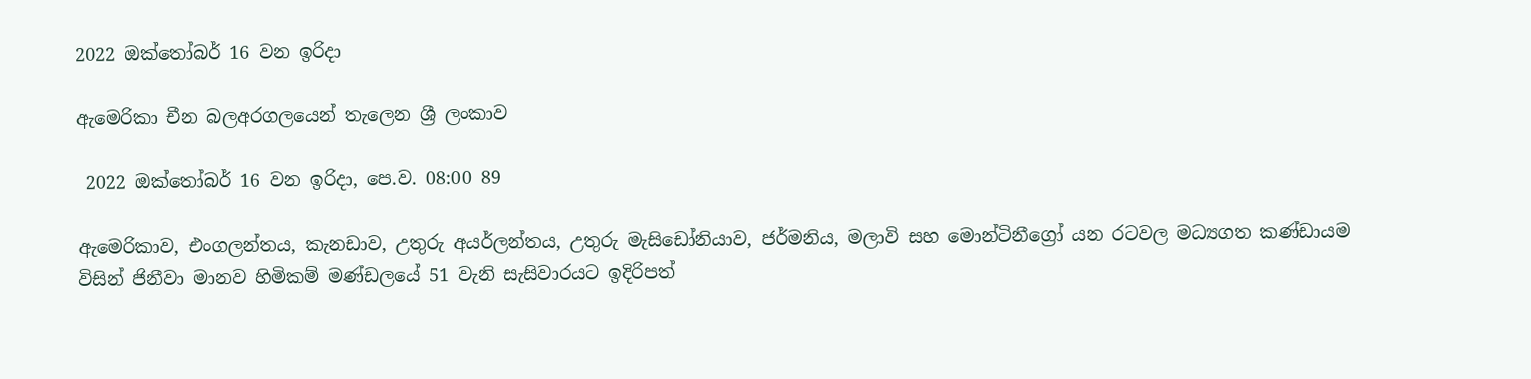2022 ඔක්තෝබර් 16 වන ඉරිදා

ඇමෙරිකා චීන බලඅරගලයෙන් තැලෙන ශ්‍රී ලංකාව

 2022 ඔක්තෝබර් 16 වන ඉරිදා, පෙ.ව. 08:00 89

ඇමෙරිකාව, එංගලන්තය, කැනඩාව, උතුරු අයර්ලන්තය, උතුරු මැසිඩෝනියාව, ජර්මනිය, මලාවි සහ මොන්ටිනීග්‍රෝ යන රටවල මධ්‍යගත කණ්ඩායම විසින් ජිනීවා මානව හිමිකම් මණ්ඩලයේ 51 වැනි සැසිවාරයට ඉදිරිපත්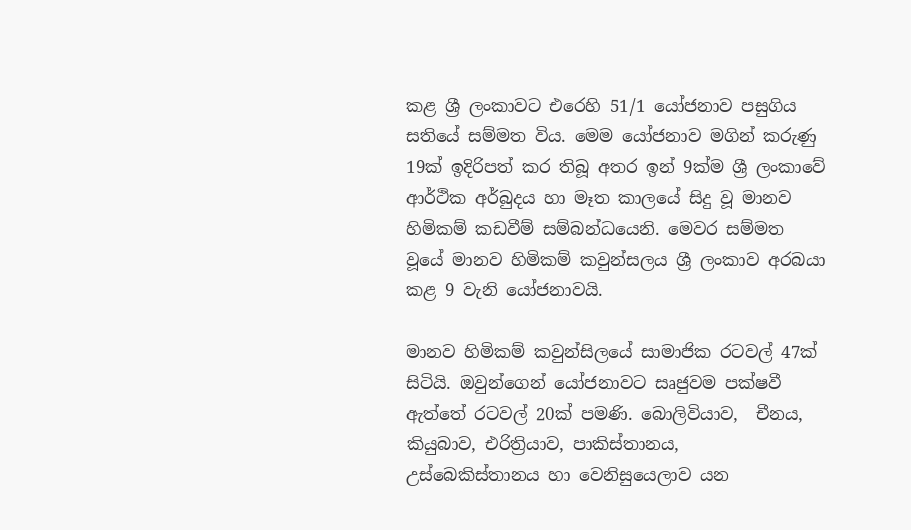කළ ශ්‍රී ලංකාවට එරෙහි 51/1 යෝජනාව පසුගිය සතියේ සම්මත විය. මෙම යෝජනාව මගින් කරුණු 19ක් ඉදිරිපත් කර තිබූ අතර ඉන් 9ක්ම ශ්‍රී ලංකාවේ ආර්ථික අර්බුදය හා මෑත කාලයේ සිදු වූ මානව හිමිකම් කඩවීම් සම්බන්ධයෙනි. මෙවර සම්මත වූයේ මානව හිමිකම් කවුන්සලය ශ්‍රී ලංකාව අරබයා කළ 9 වැනි යෝජනාවයි.

මානව හිමිකම් කවුන්සිලයේ සාමාජික රටවල් 47ක් සිටියි. ඔවුන්ගෙන් යෝජනාවට සෘජුවම පක්ෂවී ඇත්තේ රටවල් 20ක් පමණි. බොලිවියාව,  චීනය, කියුබාව, එරිත්‍රියාව, පාකිස්තානය,  උස්බෙකිස්තානය හා වෙනිසුයෙලාව යන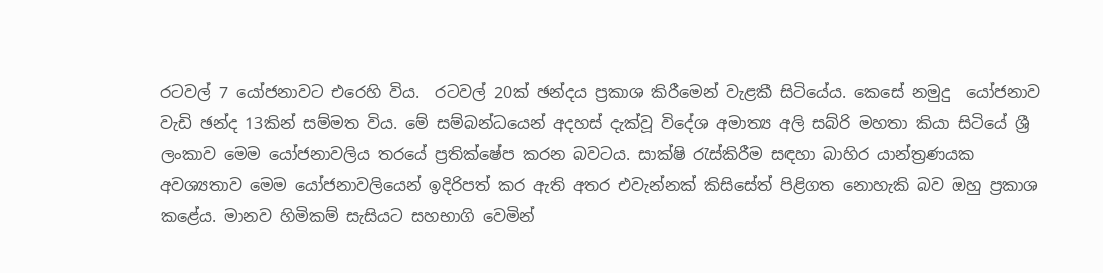රටවල් 7 යෝජනාවට එරෙහි විය.  රටවල් 20ක් ඡන්දය ප්‍රකාශ කිරීමෙන් වැළකී සිටියේය. කෙසේ නමුදු  යෝජනාව වැඩි ඡන්ද 13කින් සම්මත විය. මේ සම්බන්ධයෙන් අදහස් දැක්වූ විදේශ අමාත්‍ය අලි සබ්රි මහතා කියා සිටියේ ශ්‍රී ලංකාව මෙම යෝජනාවලිය තරයේ ප්‍රතික්ෂේප කරන බවටය. සාක්ෂි රැස්කිරීම සඳහා බාහිර යාන්ත්‍රණයක අවශ්‍යතාව මෙම යෝජනාවලියෙන් ඉදිරිපත් කර ඇති අතර එවැන්නක් කිසිසේත් පිළිගත නොහැකි බව ඔහු ප්‍රකාශ කළේය. මානව හිමිකම් සැසියට සහභාගි වෙමින්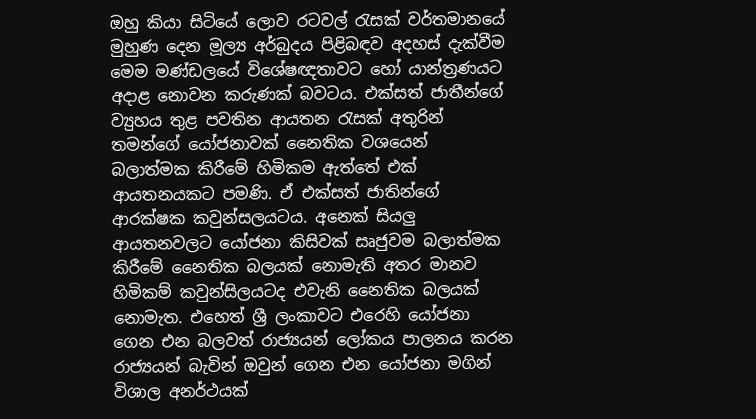ඔහු කියා සිටියේ ලොව රටවල් රැසක් වර්තමානයේ මුහුණ දෙන මූල්‍ය අර්බුදය පිළිබඳව අදහස් දැක්වීම මෙම මණ්ඩලයේ විශේෂඥතාවට හෝ යාන්ත්‍රණයට අදාළ නොවන කරුණක් බවටය. එක්සත් ජාතීන්ගේ ව්‍යුහය තුළ පවතින ආයතන රැසක් අතුරින් තමන්ගේ යෝජනාවක් නෛතික වශයෙන් බලාත්මක කිරීමේ හිමිකම ඇත්තේ එක් ආයතනයකට පමණි. ඒ එක්සත් ජාතින්ගේ ආරක්ෂක කවුන්සලයටය. අනෙක් සියලු ආයතනවලට යෝජනා කිසිවක් සෘජුවම බලාත්මක කිරීමේ නෛතික බලයක් නොමැති අතර මානව හිමිකම් කවුන්සිලයටද එවැනි නෛතික බලයක් නොමැත. එහෙත් ශ්‍රී ලංකාවට එරෙහි යෝජනා ගෙන එන බලවත් රාජ්‍යයන් ලෝකය පාලනය කරන රාජ්‍යයන් බැවින් ඔවුන් ගෙන එන යෝජනා මගින් විශාල අනර්ථයක්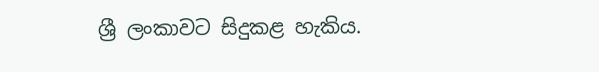ශ්‍රී ලංකාවට සිදුකළ හැකිය.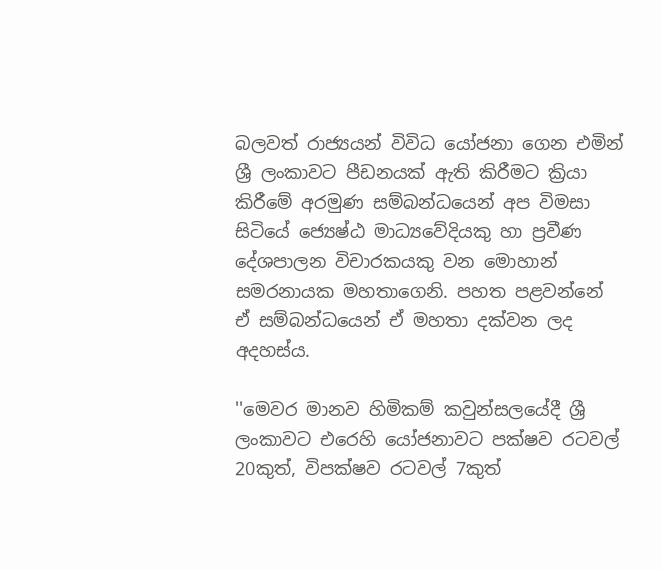බලවත් රාජ්‍යයන් විවිධ යෝජනා ගෙන එමින් ශ්‍රී ලංකාවට පීඩනයක් ඇති කිරීමට ක්‍රියා කිරීමේ අරමුණ සම්බන්ධයෙන් අප විමසා සිටියේ ජ්‍යෙෂ්ඨ මාධ්‍යවේදියකු හා ප්‍රවීණ දේශපාලන විචාරකයකු වන මොහාන් සමරනායක මහතාගෙනි. පහත පළවන්නේ ඒ සම්බන්ධයෙන් ඒ මහතා දක්වන ලද අදහස්ය.

''මෙවර මානව හිමිකම් කවුන්සලයේදී ශ්‍රී ලංකාවට එරෙහි යෝජනාවට පක්ෂව රටවල් 20කුත්, විපක්ෂව රටවල් 7කුත්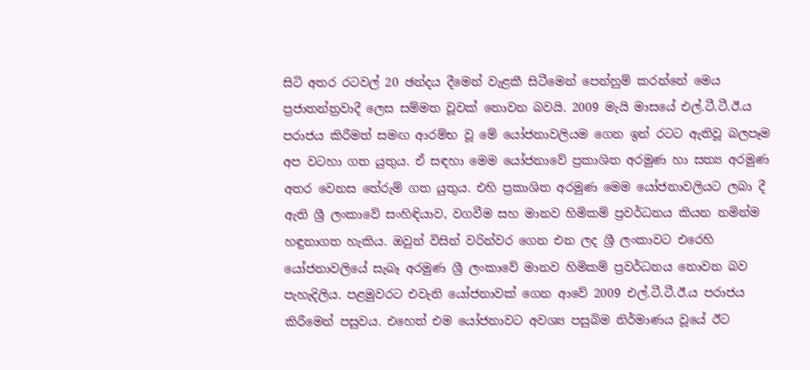සිටි අතර රටවල් 20 ඡන්දය දීමෙන් වැළකී සිටීමෙන් පෙන්නුම් කරන්නේ මෙය ප්‍රජාතන්ත්‍රවාදී ලෙස සම්මත වූවක් නොවන බවයි. 2009 මැයි මාසයේ එල්.ටී.ටී.ඊ.ය පරාජය කිරීමත් සමඟ ආරම්භ වූ මේ යෝජනාවලියම ගෙන ඉන් රටට ඇතිවූ බලපෑම අප වටහා ගත යුතුය. ඒ සඳහා මෙම යෝජනාවේ ප්‍රකාශිත අරමුණ හා සත්‍ය අරමුණ අතර වෙනස තේරුම් ගත යුතුය. එහි ප්‍රකාශිත අරමුණ මෙම යෝජනාවලියට ලබා දී ඇති ශ්‍රී ලංකාවේ සංහිඳියාව, වගවීම සහ මානව හිමිකම් ප්‍රවර්ධනය කියන නමින්ම හඳුනාගත හැකිය. ඔවුන් විසින් වරින්වර ගෙන එන ලද ශ්‍රී ලංකාවට එරෙහි යෝජනාවලියේ සැබෑ අරමුණ ශ්‍රී ලංකාවේ මානව හිමිකම් ප්‍රවර්ධනය නොවන බව පැහැදිලිය. පළමුවරට එවැනි යෝජනාවක් ගෙන ආවේ 2009 එල්.ටී.ටී.ඊ.ය පරාජය කිරීමෙන් පසුවය. එහෙත් එම යෝජනාවට අවශ්‍ය පසුබිම නිර්මාණය වූයේ ඊට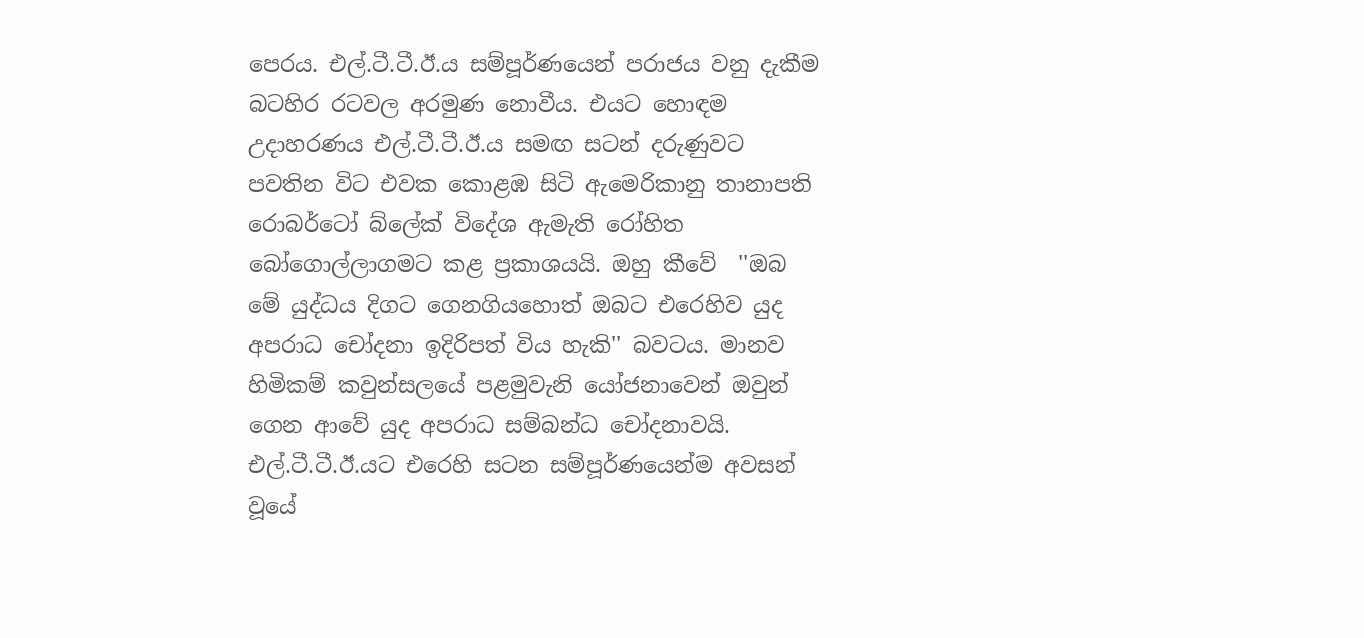පෙරය. එල්.ටී.ටී.ඊ.ය සම්පූර්ණයෙන් පරාජය වනු දැකීම බටහිර රටවල අරමුණ නොවීය. එයට හොඳම උදාහරණය එල්.ටී.ටී.ඊ.ය සමඟ සටන් දරුණුවට පවතින විට එවක කොළඹ සිටි ඇමෙරිකානු තානාපති රොබර්ටෝ බ්ලේක් විදේශ ඇමැති රෝහිත බෝගොල්ලාගමට කළ ප්‍රකාශයයි. ඔහු කීවේ  ''ඔබ මේ යුද්ධය දිගට ගෙනගියහොත් ඔබට එරෙහිව යුද අපරාධ චෝදනා ඉදිරිපත් විය හැකි'' බවටය. මානව හිමිකම් කවුන්සලයේ පළමුවැනි යෝජනාවෙන් ඔවුන් ගෙන ආවේ යුද අපරාධ සම්බන්ධ චෝදනාවයි. එල්.ටී.ටී.ඊ.යට එරෙහි සටන සම්පූර්ණයෙන්ම අවසන් වූයේ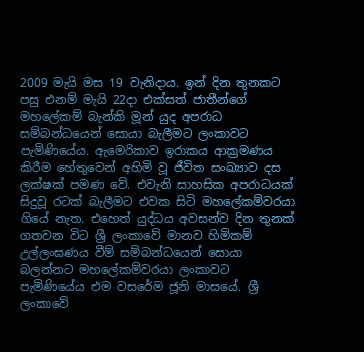2009 මැයි මස 19 වැනිදාය. ඉන් දින තුනකට පසු එනම් මැයි 22දා එක්සත් ජාතීන්ගේ මහලේකම් බැන්කි මූන් යුද අපරාධ සම්බන්ධයෙන් සොයා බැලීමට ලංකාවට පැමිණියේය. ඇමෙරිකාව ඉරාකය ආක්‍රමණය කිරීම හේතුවෙන් අහිමි වූ ජීවිත සංඛ්‍යාව දස ලක්ෂක් පමණ වේ. එවැනි සාහසික අපරාධයක් සිදුවූ රටක් බැලීමට එවක සිටි මහලේකම්වරයා  ගියේ නැත. එහෙත් යුද්ධය අවසන්ව දින තුනක් ගතවන විට ශ්‍රී ලංකාවේ මානව හිමිකම් උල්ලංඝණය වීම් සම්බන්ධයෙන් සොයා බලන්නට මහලේකම්වරයා ලංකාවට පැමිණියේය එම වසරේම ජූනි මාසයේ. ශ්‍රී ලංකාවේ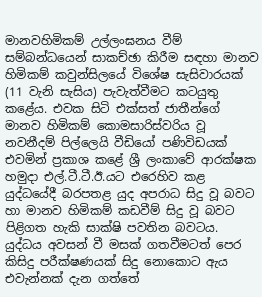මානවහිමිකම් උල්ලංඝනය වීම් සම්බන්ධයෙන් සාකච්ඡා කිරීම සඳහා මානව හිමිකම් කවුන්සිලයේ විශේෂ සැසිවාරයක් (11 වැනි සැසිය) පැවැත්වීමට කටයුතු කළේය. එවක සිටි එක්සත් ජාතීන්ගේ මානව හිමිකම් කොමසාරිස්වරිය වූ නවනීදම් පිල්ලෙයි වීඩියෝ පණිවිඩයක් එවමින් ප්‍රකාශ කළේ ශ්‍රී ලංකාවේ ආරක්ෂක හමුදා එල්.ටී.ටී.ඊ.යට එරෙහිව කළ යුද්ධයේදී බරපතළ යුද අපරාධ සිදු වූ බවට හා මානව හිමිකම් කඩවීම් සිදු වූ බවට පිළිගත හැකි සාක්ෂි පවතින බවටය. යුද්ධය අවසන් වී මසක් ගතවීමටත් පෙර කිසිදු පරීක්ෂණයක් සිදු නොකොට ඇය එවැන්නක් දැන ගත්තේ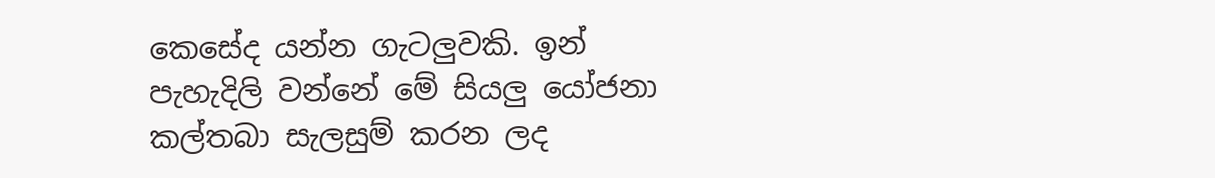කෙසේද යන්න ගැටලුවකි. ඉන් පැහැදිලි වන්නේ මේ සියලු යෝජනා කල්තබා සැලසුම් කරන ලද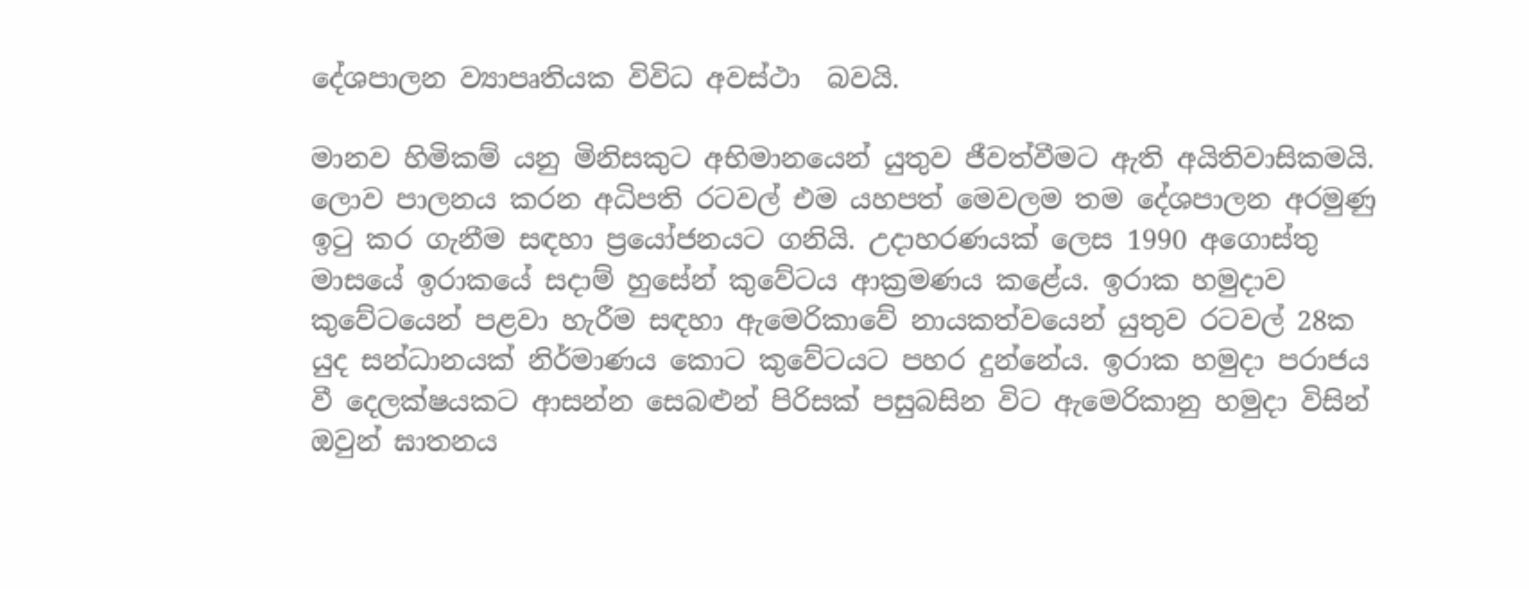දේශපාලන ව්‍යාපෘතියක විවිධ අවස්ථා  බවයි.

මානව හිමිකම් යනු මිනිසකුට අභිමානයෙන් යුතුව ජීවත්වීමට ඇති අයිතිවාසිකමයි. ලොව පාලනය කරන අධිපති රටවල් එම යහපත් මෙවලම තම දේශපාලන අරමුණු ඉටු කර ගැනීම සඳහා ප්‍රයෝජනයට ගනියි. උදාහරණයක් ලෙස 1990 අගොස්තු මාසයේ ඉරාකයේ සදාම් හුසේන් කුවේටය ආක්‍රමණය කළේය. ඉරාක හමුදාව කුවේටයෙන් පළවා හැරීම සඳහා ඇමෙරිකාවේ නායකත්වයෙන් යුතුව රටවල් 28ක යුද සන්ධානයක් නිර්මාණය කොට කුවේටයට පහර දුන්නේය. ඉරාක හමුදා පරාජය වී දෙලක්ෂයකට ආසන්න සෙබළුන් පිරිසක් පසුබසින විට ඇමෙරිකානු හමුදා විසින් ඔවුන් ඝාතනය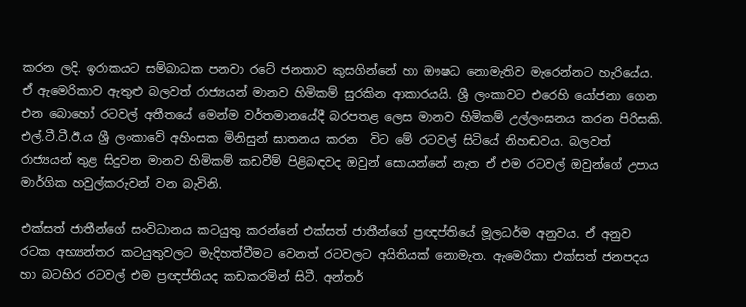කරන ලදි. ඉරාකයට සම්බාධක පනවා රටේ ජනතාව කුසගින්නේ හා ඖෂධ නොමැතිව මැරෙන්නට හැරියේය. ඒ ඇමෙරිකාව ඇතුළු බලවත් රාජ්‍යයන් මානව හිමිකම් සුරකින ආකාරයයි. ශ්‍රී ලංකාවට එරෙහි යෝජනා ගෙන එන බොහෝ රටවල් අතීතයේ මෙන්ම වර්තමානයේදී බරපතළ ලෙස මානව හිමිකම් උල්ලංඝනය කරන පිරිසකි. එල්.ටී.ටී.ඊ.ය ශ්‍රී ලංකාවේ අහිංසක මිනිසුන් ඝාතනය කරන  විට මේ රටවල් සිටියේ නිහඬවය. බලවත් රාජ්‍යයන් තුළ සිදුවන මානව හිමිකම් කඩවීම් පිළිබඳවද ඔවුන් සොයන්නේ නැත ඒ එම රටවල් ඔවුන්ගේ උපාය මාර්ගික හවුල්කරුවන් වන බැවිනි.

එක්සත් ජාතීන්ගේ සංවිධානය කටයුතු කරන්නේ එක්සත් ජාතීන්ගේ ප්‍රඥප්තියේ මූලධර්ම අනුවය. ඒ අනුව රටක අභ්‍යන්තර කටයුතුවලට මැදිහත්වීමට වෙනත් රටවලට අයිතියක් නොමැත. ඇමෙරිකා එක්සත් ජනපදය හා බටහිර රටවල් එම ප්‍රඥප්තියද කඩකරමින් සිටී. අන්තර්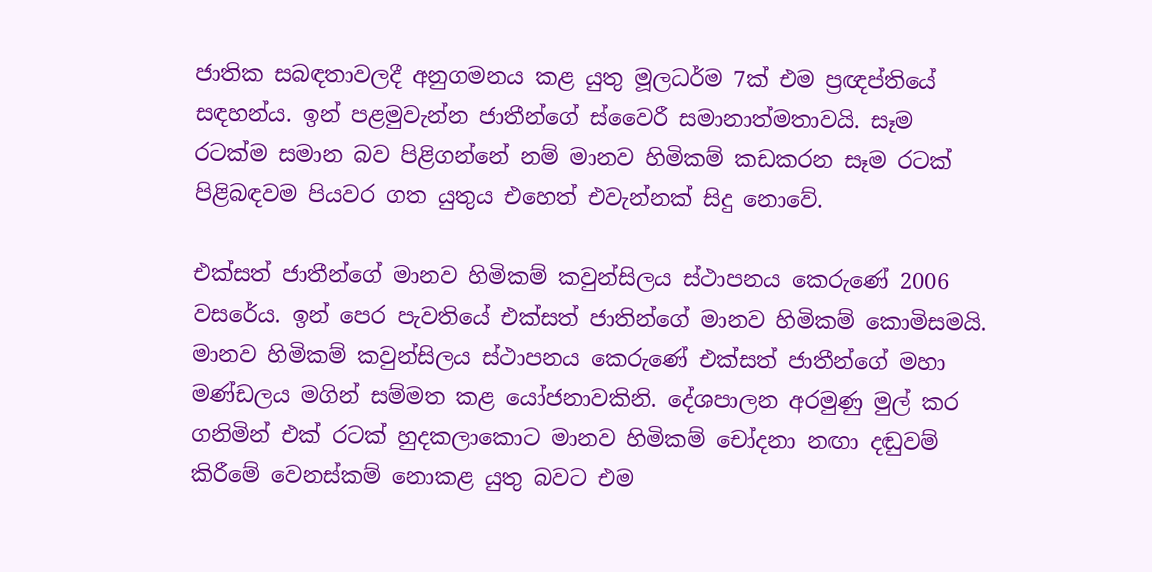ජාතික සබඳතාවලදී අනුගමනය කළ යුතු මූලධර්ම 7ක් එම ප්‍රඥප්තියේ සඳහන්ය. ඉන් පළමුවැන්න ජාතීන්ගේ ස්වෛරී සමානාත්මතාවයි. සෑම රටක්ම සමාන බව පිළිගන්නේ නම් මානව හිමිකම් කඩකරන සෑම රටක් පිළිබඳවම පියවර ගත යුතුය එහෙත් එවැන්නක් සිදු නොවේ.

එක්සත් ජාතීන්ගේ මානව හිමිකම් කවුන්සිලය ස්ථාපනය කෙරුණේ 2006 වසරේය. ඉන් පෙර පැවතියේ එක්සත් ජාතින්ගේ මානව හිමිකම් කොමිසමයි. මානව හිමිකම් කවුන්සිලය ස්ථාපනය කෙරුණේ එක්සත් ජාතීන්ගේ මහා මණ්ඩලය මගින් සම්මත කළ යෝජනාවකිනි. දේශපාලන අරමුණු මුල් කර ගනිමින් එක් රටක් හුදකලාකොට මානව හිමිකම් චෝදනා නඟා දඬුවම් කිරීමේ වෙනස්කම් නොකළ යුතු බවට එම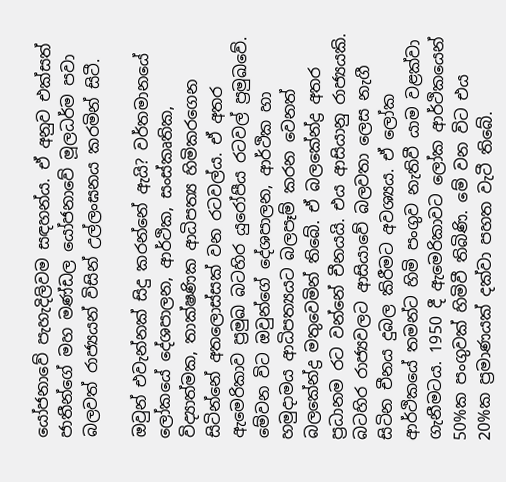යෝජනාවේ පැහැදිලිවම සඳහන්ය. ඒ අනුව එක්සත් ජාතීන්ගේ මහ මණ්ඩල යෝජනාවේ මූලධර්ම පවා බලවත් රාජ්‍යයන් විසින් උල්ලංඝනය කරමින් සිටී.

ඔවුන් එවැන්නක් සිදු කරන්නේ ඇයි? වර්තමානයේ ලෝකයේ දේශපාලන, ආර්ථික, සංස්කෘතික, විද්‍යාත්මක, තාක්ෂණික ආධිපත්‍ය හිමිකරගෙන සිටින්නේ අතලොස්සක් වන රටවල්ය. ඒ අතර ඇමෙරිකාව ප්‍රමුඛ බටහිර යුරෝපීය රටවල් ප්‍රමුඛවේ. මේවන විට ඔවුන්ගේ දේශපාලන, ආර්ථික හා හමුදාමය ආධිපත්‍යයට බලපෑම් කරන වෙනත් බලකේන්ද්‍ර මතුවෙමින් තිබේ. ඒ බලකේන්ද්‍ර අතර ප්‍රධානම රට වන්නේ චීනයයි. එය ආසියානු රාජ්‍යයකි. බටහිර රාජ්‍යවලට ආසියාවේ බලවතා ලෙස නැගී සිටින චීනය දුබල කිරීමට අවශ්‍යය. ඒ ලෝක ආර්ථිකයේ තමන්ට හිමි පංගුව නැතිවී යාම වළක්වා ගැනීමටය. 1950 දී ඇමෙරිකාවට ලෝක ආර්ථිකයෙන් 50%ක පංගුවක් හිමිවී තිබිණි. මේ වන විට එය 20%ක ප්‍රමාණයක් දක්වා පහත වැටී තිබේ.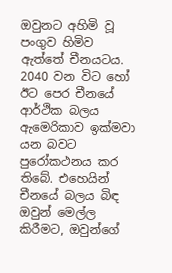ඔවුනට අහිමි වූ පංගුව හිමිව ඇත්තේ චීනයටය. 2040 වන විට හෝ ඊට පෙර චීනයේ ආර්ථික බලය ඇමෙරිකාව ඉක්මවා යන බවට පුරෝකථනය කර තිබේ. එහෙයින් චීනයේ බලය බිඳ ඔවුන් මෙල්ල කිරීමට, ඔවුන්ගේ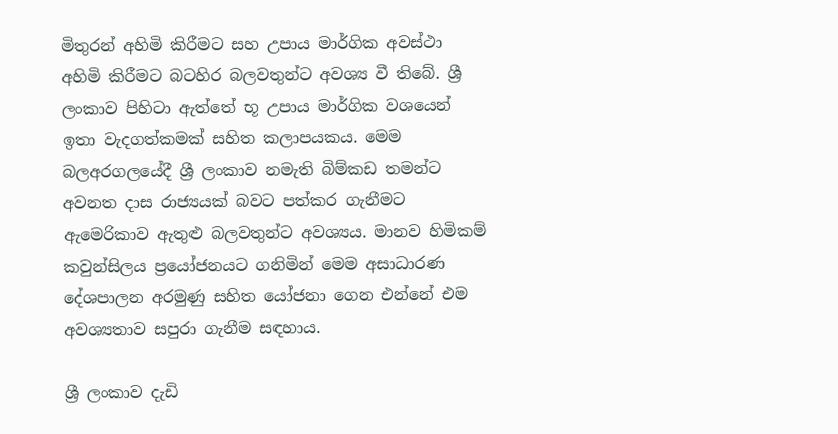මිතුරන් අහිමි කිරීමට සහ උපාය මාර්ගික අවස්ථා අහිමි කිරීමට බටහිර බලවතුන්ට අවශ්‍ය වී තිබේ. ශ්‍රී ලංකාව පිහිටා ඇත්තේ භූ උපාය මාර්ගික වශයෙන් ඉතා වැදගත්කමක් සහිත කලාපයකය. මෙම බලඅරගලයේදී ශ්‍රී ලංකාව නමැති බිම්කඩ තමන්ට අවනත දාස රාජ්‍යයක් බවට පත්කර ගැනීමට ඇමෙරිකාව ඇතුළු බලවතුන්ට අවශ්‍යය. මානව හිමිකම් කවුන්සිලය ප්‍රයෝජනයට ගනිමින් මෙම අසාධාරණ දේශපාලන අරමුණු සහිත යෝජනා ගෙන එන්නේ එම අවශ්‍යතාව සපුරා ගැනීම සඳහාය‍.

ශ්‍රී ලංකාව දැඩි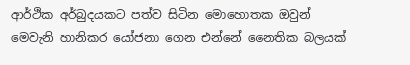ආර්ථික අර්බුදයකට පත්ව සිටින මොහොතක ඔවුන් මෙවැනි හානිකර යෝජනා ගෙන එන්නේ නෛතික බලයක්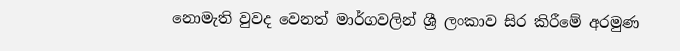නොමැති වුවද වෙනත් මාර්ගවලින් ශ්‍රී ලංකාව සිර කිරීමේ අරමුණ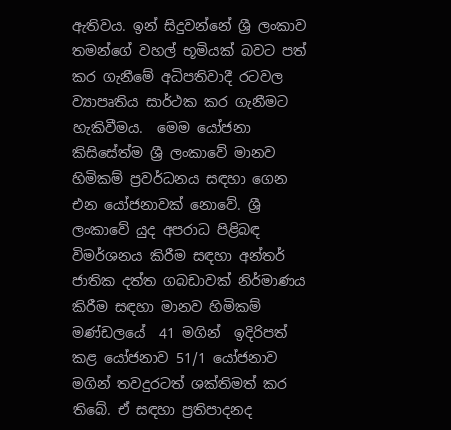ඇතිවය. ඉන් සිදුවන්නේ ශ්‍රී ලංකාව තමන්ගේ වහල් භූමියක් බවට පත් කර ගැනීමේ අධිපතිවාදී රටවල ව්‍යාපෘතිය සාර්ථක කර ගැනීමට හැකිවීමය.  මෙම යෝජනා කිසිසේත්ම ශ්‍රී ලංකාවේ මානව හිමිකම් ප්‍රවර්ධනය සඳහා ගෙන එන යෝජනාවක් නොවේ. ශ්‍රී ලංකාවේ යුද අපරාධ පිළිබඳ විමර්ශනය කිරීම සඳහා අන්තර් ජාතික දත්ත ගබඩාවක් නිර්මාණය කිරීම සඳහා මානව හිමිකම් මණ්ඩලයේ  41 මගින්  ඉදිරිපත් කළ යෝජනාව 51/1 යෝජනාව මගින් තවදුරටත් ශක්තිමත් කර තිබේ. ඒ සඳහා ප්‍රතිපාදනද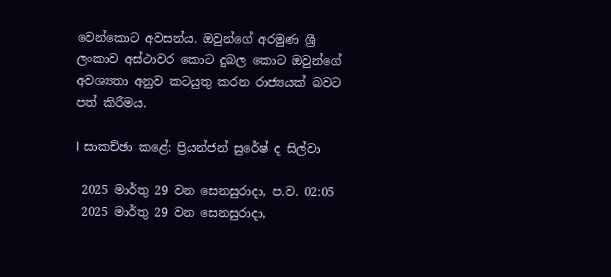වෙන්කොට අවසන්ය. ඔවුන්ගේ අරමුණ ශ්‍රී ලංකාව අස්ථාවර කොට දුබල කොට ඔවුන්ගේ අවශ්‍යතා අනුව කටයුතු කරන රාජ්‍යයක් බවට පත් කිරීමය.

I සාකච්ඡා කළේ: ප්‍රියන්ජන් සුරේෂ් ද සිල්වා

 2025 මාර්තු 29 වන සෙනසුරාදා, ප.ව. 02:05
 2025 මාර්තු 29 වන සෙනසුරාදා,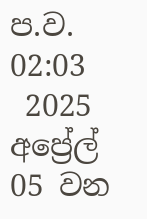ප.ව. 02:03
 2025 අප්‍රේල් 05 වන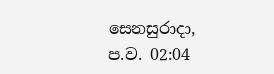සෙනසුරාදා, ප.ව. 02:04